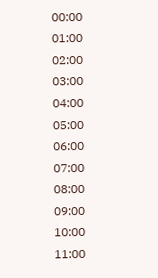00:00
01:00
02:00
03:00
04:00
05:00
06:00
07:00
08:00
09:00
10:00
11:00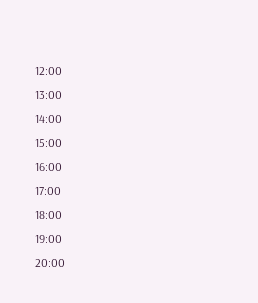12:00
13:00
14:00
15:00
16:00
17:00
18:00
19:00
20:00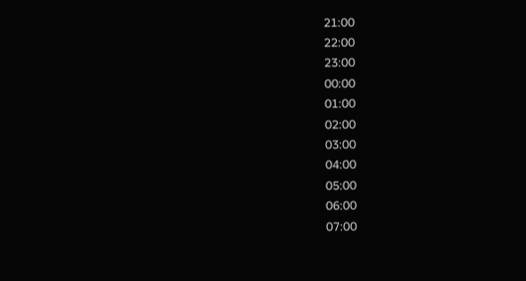21:00
22:00
23:00
00:00
01:00
02:00
03:00
04:00
05:00
06:00
07:00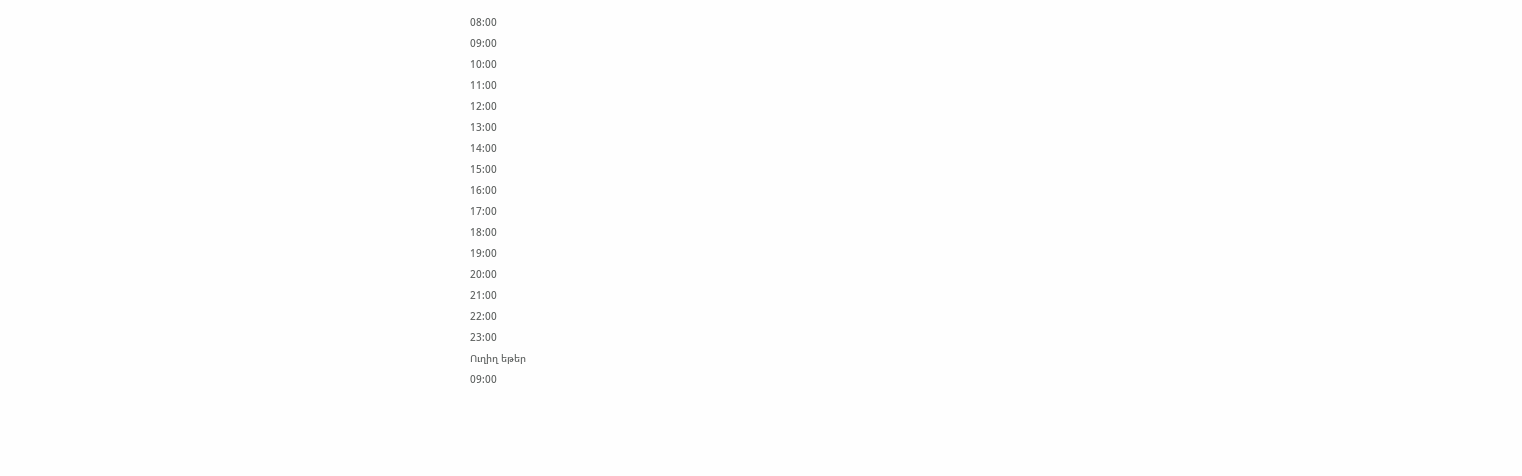08:00
09:00
10:00
11:00
12:00
13:00
14:00
15:00
16:00
17:00
18:00
19:00
20:00
21:00
22:00
23:00
Ուղիղ եթեր
09:00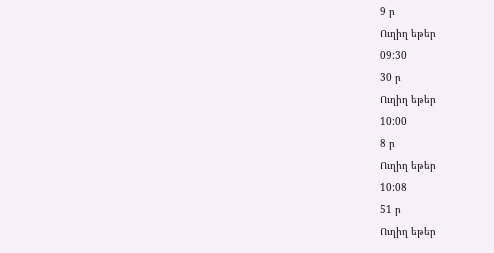9 ր
Ուղիղ եթեր
09:30
30 ր
Ուղիղ եթեր
10:00
8 ր
Ուղիղ եթեր
10:08
51 ր
Ուղիղ եթեր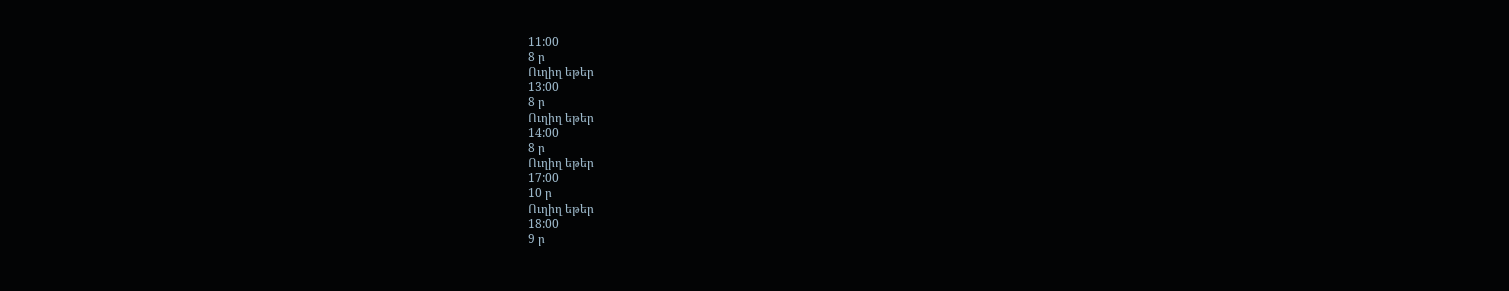11:00
8 ր
Ուղիղ եթեր
13:00
8 ր
Ուղիղ եթեր
14:00
8 ր
Ուղիղ եթեր
17:00
10 ր
Ուղիղ եթեր
18:00
9 ր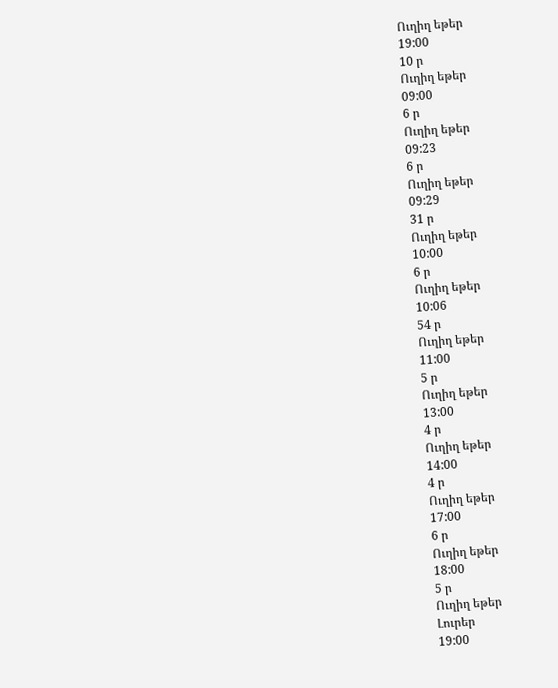Ուղիղ եթեր
19:00
10 ր
Ուղիղ եթեր
09:00
6 ր
Ուղիղ եթեր
09:23
6 ր
Ուղիղ եթեր
09:29
31 ր
Ուղիղ եթեր
10:00
6 ր
Ուղիղ եթեր
10:06
54 ր
Ուղիղ եթեր
11:00
5 ր
Ուղիղ եթեր
13:00
4 ր
Ուղիղ եթեր
14:00
4 ր
Ուղիղ եթեր
17:00
6 ր
Ուղիղ եթեր
18:00
5 ր
Ուղիղ եթեր
Լուրեր
19:00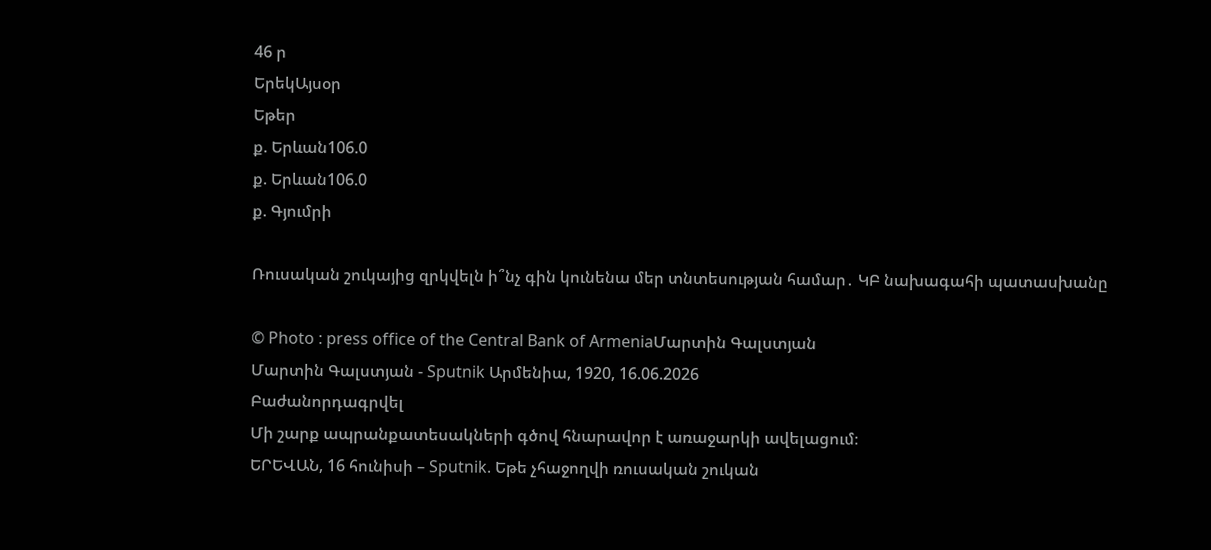46 ր
ԵրեկԱյսօր
Եթեր
ք. Երևան106.0
ք. Երևան106.0
ք. Գյումրի

Ռուսական շուկայից զրկվելն ի՞նչ գին կունենա մեր տնտեսության համար․ ԿԲ նախագահի պատասխանը

© Photo : press office of the Central Bank of ArmeniaՄարտին Գալստյան
Մարտին Գալստյան - Sputnik Արմենիա, 1920, 16.06.2026
Բաժանորդագրվել
Մի շարք ապրանքատեսակների գծով հնարավոր է առաջարկի ավելացում։
ԵՐԵՎԱՆ, 16 հունիսի – Sputnik. Եթե չհաջողվի ռուսական շուկան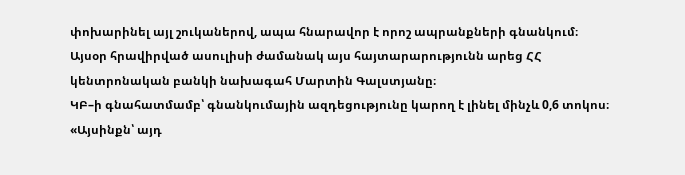փոխարինել այլ շուկաներով, ապա հնարավոր է որոշ ապրանքների գնանկում։ Այսօր հրավիրված ասուլիսի ժամանակ այս հայտարարությունն արեց ՀՀ կենտրոնական բանկի նախագահ Մարտին Գալստյանը։
ԿԲ–ի գնահատմամբ՝ գնանկումային ազդեցությունը կարող է լինել մինչև 0,6 տոկոս։
«Այսինքն՝ այդ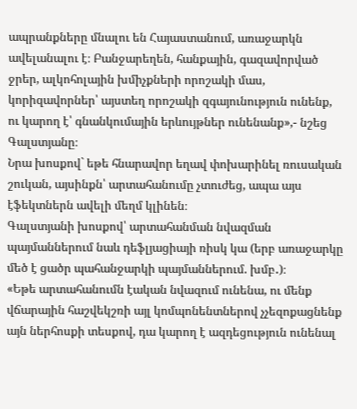ապրանքները մնալու են Հայաստանում, առաջարկն ավելանալու է։ Բանջարեղեն, հանքային, գազավորված ջրեր, ալկոհոլային խմիչքների որոշակի մաս, կորիզավորներ՝ այստեղ որոշակի զգայունություն ունենք, ու կարող է՝ գնանկումային երևույթներ ունենանք»,- նշեց Գալստյանը։
Նրա խոսքով` եթե հնարավոր եղավ փոխարինել ռուսական շուկան, այսինքն՝ արտահանումը չտուժեց, ապա այս էֆեկտներն ավելի մեղմ կլինեն։
Գալստյանի խոսքով՝ արտահանման նվազման պայմաններում նաև դեֆլյացիայի ռիսկ կա (երբ առաջարկը մեծ է ցածր պահանջարկի պայմաններում. խմբ․)։
«Եթե արտահանումն էական նվազում ունենա, ու մենք վճարային հաշվեկշռի այլ կոմպոնենտներով չչեզոքացնենք այն ներհոսքի տեսքով, դա կարող է ազդեցություն ունենալ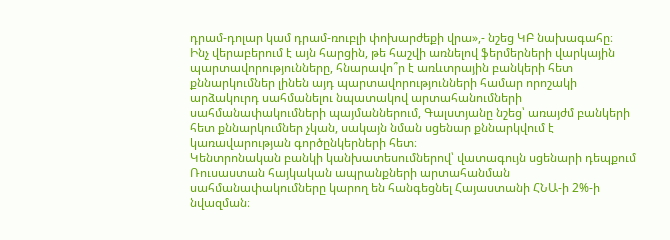դրամ-դոլար կամ դրամ-ռուբլի փոխարժեքի վրա»,- նշեց ԿԲ նախագահը։
Ինչ վերաբերում է այն հարցին, թե հաշվի առնելով ֆերմերների վարկային պարտավորությունները, հնարավո՞ր է առևտրային բանկերի հետ քննարկումներ լինեն այդ պարտավորությունների համար որոշակի արձակուրդ սահմանելու նպատակով արտահանումների սահմանափակումների պայմաններում, Գալստյանը նշեց՝ առայժմ բանկերի հետ քննարկումներ չկան, սակայն նման սցենար քննարկվում է կառավարության գործընկերների հետ։
Կենտրոնական բանկի կանխատեսումներով՝ վատագույն սցենարի դեպքում Ռուսաստան հայկական ապրանքների արտահանման սահմանափակումները կարող են հանգեցնել Հայաստանի ՀՆԱ-ի 2%-ի նվազման։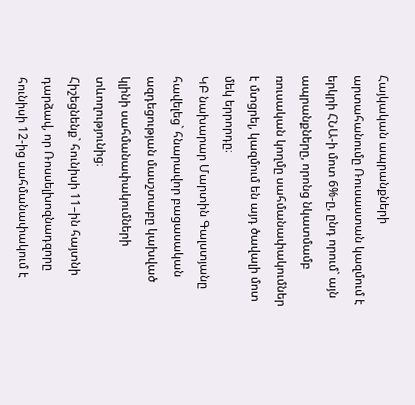Հայկական ապրանքների արտահանումը Ռուսաստան կազմում է երկրի ՀՆԱ-ի մոտ 6%-ը, ընդ որում` այն ապրանքները, որոնց նկատմամբ ռուսական կողմը սահմանափակումներ է մտցրել, կազմում են այդ ծավալի մոտ մեկ երրորդը։
ԿԲ նախարար Մարտին Գալստյանը հավելեց` հնարավոր բացասական ազդեցության մասշտաբը կախված կլինի սահմանափակումների տևողությունից։
Հիշեցնենք` հունիսի 11–ին հայտնի դարձավ, որ Ռոսսելխոզնադզորը հունիսի 12-ից սահմանափակում է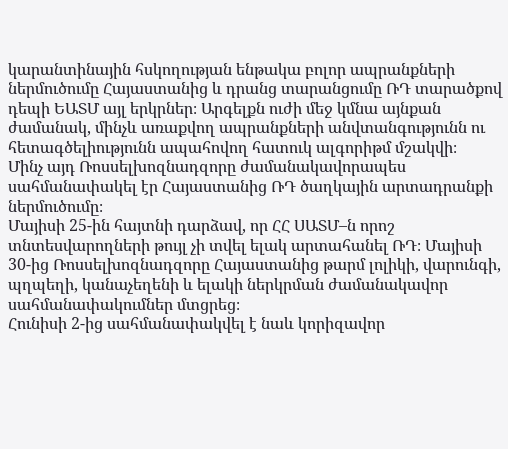կարանտինային հսկողության ենթակա բոլոր ապրանքների ներմուծումը Հայաստանից և դրանց տարանցումը ՌԴ տարածքով դեպի ԵԱՏՄ այլ երկրներ։ Արգելքն ուժի մեջ կմնա այնքան ժամանակ, մինչև առաքվող ապրանքների անվտանգությունն ու հետագծելիությունն ապահովող հատուկ ալգորիթմ մշակվի։
Մինչ այդ Ռոսսելխոզնադզորը ժամանակավորապես սահմանափակել էր Հայաստանից ՌԴ ծաղկային արտադրանքի ներմուծումը։
Մայիսի 25-ին հայտնի դարձավ, որ ՀՀ ՍԱՏՄ–ն որոշ տնտեսվարողների թույլ չի տվել ելակ արտահանել ՌԴ։ Մայիսի 30-ից Ռոսսելխոզնադզորը Հայաստանից թարմ լոլիկի, վարունգի, պղպեղի, կանաչեղենի և ելակի ներկրման ժամանակավոր սահմանափակումներ մտցրեց։
Հունիսի 2-ից սահմանափակվել է նաև կորիզավոր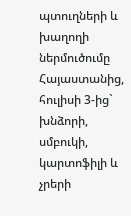պտուղների և խաղողի ներմուծումը Հայաստանից, հուլիսի 3-ից` խնձորի, սմբուկի, կարտոֆիլի և չրերի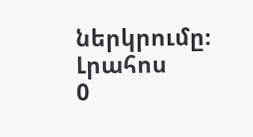ներկրումը։
Լրահոս
0